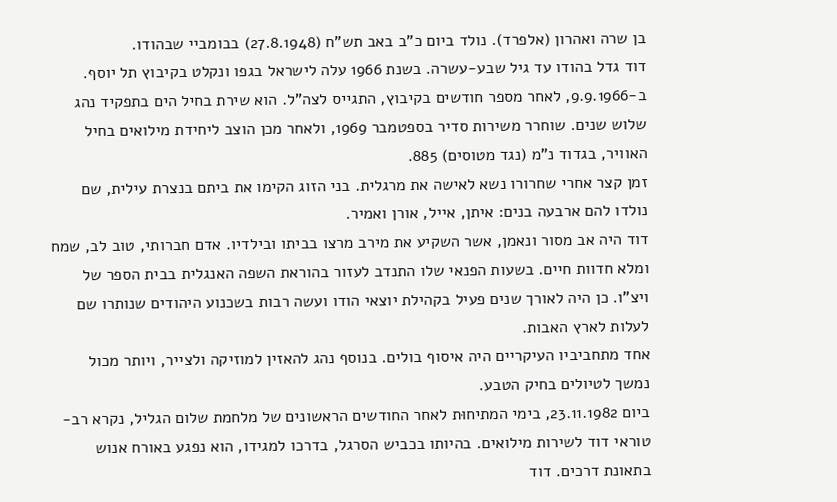בן שרה ואהרון (אלפרד). נולד ביום כ"ב באב תש"ח (27.8.1948) בבומביי שבהודו.
דוד גדל בהודו עד גיל שבע-עשרה. בשנת 1966 עלה לישראל בגפו ונקלט בקיבוץ תל יוסף.
ב-9.9.1966, לאחר מספר חודשים בקיבוץ, התגייס לצה"ל. הוא שירת בחיל הים בתפקיד נהג שלוש שנים. שוחרר משירות סדיר בספטמבר 1969, ולאחר מכן הוצב ליחידת מילואים בחיל האוויר, בגדוד נ"מ (נגד מטוסים) 885.
זמן קצר אחרי שחרורו נשא לאישה את מרגלית. בני הזוג הקימו את ביתם בנצרת עילית, שם נולדו להם ארבעה בנים: איתן, אייל, אורן ואמיר.
דוד היה אב מסור ונאמן, אשר השקיע את מירב מרצו בביתו ובילדיו. אדם חברותי, טוב לב, שמח ומלא חדוות חיים. בשעות הפנאי שלו התנדב לעזור בהוראת השפה האנגלית בבית הספר של ויצ"ו. כן היה לאורך שנים פעיל בקהילת יוצאי הודו ועשה רבות בשכנוע היהודים שנותרו שם לעלות לארץ האבות.
אחד מתחביביו העיקריים היה איסוף בולים. בנוסף נהג להאזין למוזיקה ולצייר, ויותר מכול נמשך לטיולים בחיק הטבע.
ביום 23.11.1982, בימי המתיחוּת לאחר החודשים הראשונים של מלחמת שלום הגליל, נקרא רב-טוראי דוד לשירות מילואים. בהיותו בכביש הסרגל, בדרכו למגידו, הוא נפגע באורח אנוש בתאונת דרכים. דוד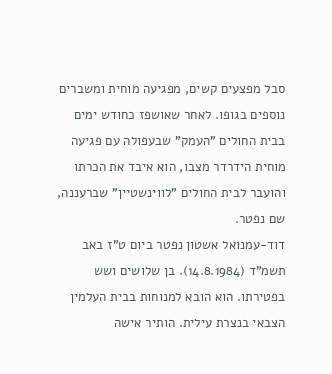סבל מפצעים קשים, מפגיעה מוחית ומשברים נוספים בגופו. לאחר שאושפז כחודש ימים בבית החולים "העמק" שבעפולה עם פגיעה מוחית הידרדר מצבו, הוא איבד את הכרתו והועבר לבית החולים "לווינשטיין" שברעננה, שם נפטר.
דוד-עמנואל אשטון נפטר ביום ט"ז באב תשמ"ד (14.8.1984). בן שלושים ושש בפטירתו. הוא הובא למנוחות בבית העלמין הצבאי בנצרת עילית. הותיר אישה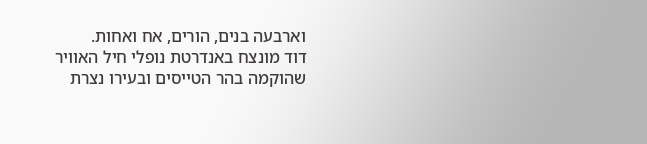וארבעה בנים, הורים, אח ואחות.
דוד מונצח באנדרטת נופלי חיל האוויר שהוקמה בהר הטייסים ובעירו נצרת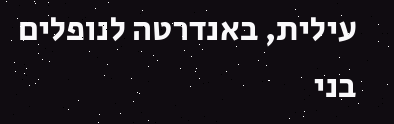עילית, באנדרטה לנופלים בני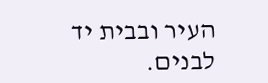העיר ובבית יד לבנים.